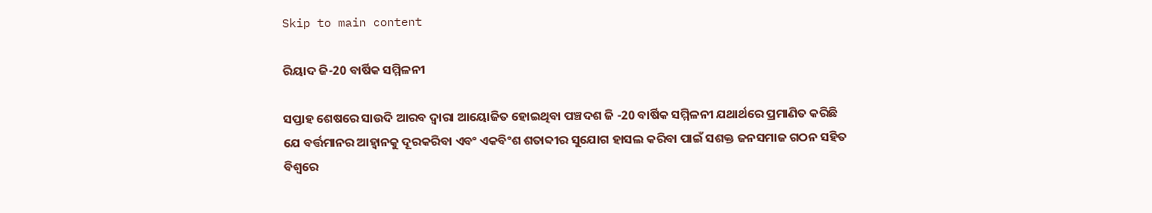Skip to main content

ରିୟାଦ ଜି-20 ବାର୍ଷିକ ସମ୍ମିଳନୀ

ସପ୍ତାହ ଶେଷରେ ସାଉଦି ଆରବ ଦ୍ବାରା ଆୟୋଜିତ ହୋଇଥିବା ପଞ୍ଚଦଶ ଜି -20 ବାର୍ଷିକ ସମ୍ମିଳନୀ ଯଥାର୍ଥରେ ପ୍ରମାଣିତ କରିଛି ଯେ ବର୍ତ୍ତମାନର ଆହ୍ବାନକୁ ଦୂରକରିବା ଏବଂ ଏକବିଂଶ ଶତାବ୍ଦୀର ସୁଯୋଗ ହାସଲ କରିବା ପାଇଁ ସଶକ୍ତ ଜନସମାଜ ଗଠନ ସହିତ ବିଶ୍ବରେ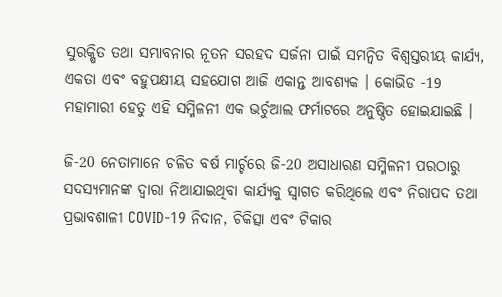ସୁରକ୍ଷିତ ତଥା ସମ୍ଭାବନାର ନୂତନ ସରହଦ ସର୍ଜନା ପାଇଁ ସମନ୍ୱିତ ବିଶ୍ୱସ୍ତରୀୟ କାର୍ଯ୍ୟ, ଏକତା ଏବଂ ବହୁପକ୍ଷୀୟ ସହଯୋଗ ଆଜି ଏକାନ୍ତ ଆବଶ୍ୟକ । କୋଭିଡ -19 ମହାମାରୀ ହେତୁ ଏହି ସମ୍ମିଳନୀ ଏକ ଭର୍ଚୁଆଲ ଫର୍ମାଟରେ ଅନୁଷ୍ଠିତ ହୋଇଯାଇଛି ।

ଜି-20 ନେତାମାନେ ଚଳିତ ବର୍ଷ ମାର୍ଚ୍ଚରେ ଜି-20 ଅସାଧାରଣ ସମ୍ମିଳନୀ ପରଠାରୁ ସଦସ୍ୟମାନଙ୍କ ଦ୍ୱାରା ନିଆଯାଇଥିବା କାର୍ଯ୍ୟକୁ ସ୍ୱାଗତ କରିଥିଲେ ଏବଂ ନିରାପଦ ତଥା ପ୍ରଭାବଶାଳୀ COVID-19 ନିଦାନ, ଚିକିତ୍ସା ଏବଂ ଟିକାର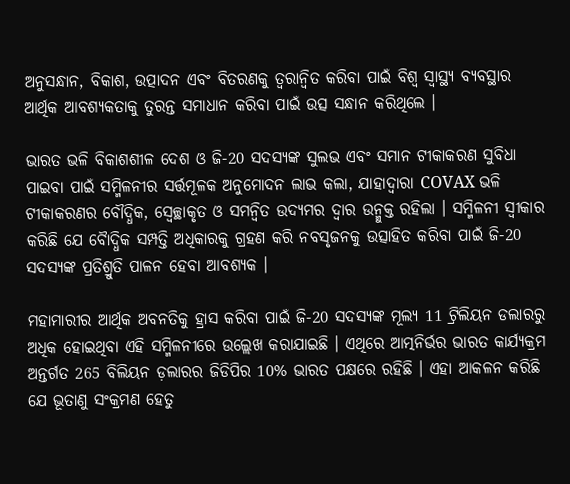ଅନୁସନ୍ଧାନ, ବିକାଶ, ଉତ୍ପାଦନ ଏବଂ ବିତରଣକୁ ତ୍ବରାନ୍ବିତ କରିବା ପାଇଁ ବିଶ୍ୱ ସ୍ୱାସ୍ଥ୍ୟ ବ୍ୟବସ୍ଥାର ଆର୍ଥିକ ଆବଶ୍ୟକତାକୁ ତୁରନ୍ତ ସମାଧାନ କରିବା ପାଇଁ ଉତ୍ସ ସନ୍ଧାନ କରିଥିଲେ ।

ଭାରତ ଭଳି ବିକାଶଶୀଳ ଦେଶ ଓ ଜି-20 ସଦସ୍ୟଙ୍କ ସୁଲଭ ଏବଂ ସମାନ ଟୀକାକରଣ ସୁବିଧା ପାଇବା ପାଇଁ ସମ୍ମିଳନୀର ସର୍ତ୍ତମୂଳକ ଅନୁମୋଦନ ଲାଭ କଲା, ଯାହାଦ୍ବାରା COVAX ଭଳି ଟୀକାକରଣର ବୌଦ୍ଧିକ, ସ୍ବେଚ୍ଛାକୃତ ଓ ସମନ୍ବିତ ଉଦ୍ୟମର ଦ୍ବାର ଉନ୍ମୁକ୍ତ ରହିଲା । ସମ୍ମିଳନୀ ସ୍ବୀକାର କରିଛି ଯେ ବୈାଦ୍ଧିକ ସମ୍ପତ୍ତି ଅଧିକାରକୁ ଗ୍ରହଣ କରି ନବସୃଜନକୁ ଉତ୍ସାହିତ କରିବା ପାଇଁ ଜି-20 ସଦସ୍ୟଙ୍କ ପ୍ରତିଶ୍ରୁତି ପାଳନ ହେବା ଆବଶ୍ୟକ ।

ମହାମାରୀର ଆର୍ଥିକ ଅବନତିକୁ ହ୍ରାସ କରିବା ପାଇଁ ଜି-20 ସଦସ୍ୟଙ୍କ ମୂଲ୍ୟ 11 ଟ୍ରିଲିୟନ ଡଲାରରୁ ଅଧିକ ହୋଇଥିବା ଏହି ସମ୍ମିଳନୀରେ ଉଲ୍ଲେଖ କରାଯାଇଛି । ଏଥିରେ ଆତ୍ମନିର୍ଭର ଭାରତ କାର୍ଯ୍ୟକ୍ରମ ଅନ୍ତର୍ଗତ 265 ବିଲିୟନ ଡ଼ଲାରର ଜିଡିପିର 10% ଭାରତ ପକ୍ଷରେ ରହିଛି । ଏହା ଆକଳନ କରିଛି ଯେ ଭୂତାଣୁ ସଂକ୍ରମଣ ହେତୁ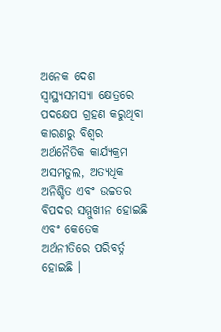ଅନେକ ଦେଶ ସ୍ବାସ୍ଥ୍ୟସମସ୍ୟା କ୍ଷେତ୍ରରେ ପଦକ୍ଷେପ ଗ୍ରହଣ କରୁଥିବା କାରଣରୁ ବିଶ୍ବର ଅର୍ଥନୈତିକ କାର୍ଯ୍ୟକ୍ରମ ଅସମତୁଲ, ଅତ୍ୟଧିକ ଅନିଶ୍ଚିତ ଏବଂ ଉଚ୍ଚତର ବିପଦର ସମ୍ମୁଖୀନ ହୋଇଛି ଏବଂ କେତେକ ଅର୍ଥନୀତିରେ ପରିବର୍ତ୍ନ ହୋଇଛି ।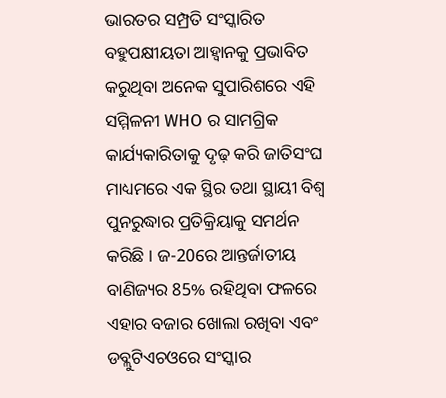ଭାରତର ସମ୍ପ୍ରତି ସଂସ୍କାରିତ ବହୁପକ୍ଷୀୟତା ଆହ୍ବାନକୁ ପ୍ରଭାବିତ କରୁଥିବା ଅନେକ ସୁପାରିଶରେ ଏହି ସମ୍ମିଳନୀ WHO ର ସାମଗ୍ରିକ କାର୍ଯ୍ୟକାରିତାକୁ ଦୃଢ଼ କରି ଜାତିସଂଘ ମାଧ୍ୟମରେ ଏକ ସ୍ଥିର ତଥା ସ୍ଥାୟୀ ବିଶ୍ୱ ପୁନରୁଦ୍ଧାର ପ୍ରତିକ୍ରିୟାକୁ ସମର୍ଥନ କରିଛି । ଜ-20ରେ ଆନ୍ତର୍ଜାତୀୟ ବାଣିଜ୍ୟର 85% ରହିଥିବା ଫଳରେ ଏହାର ବଜାର ଖୋଲା ରଖିବା ଏବଂ ଡବ୍ଲୁଟିଏଚଓରେ ସଂସ୍କାର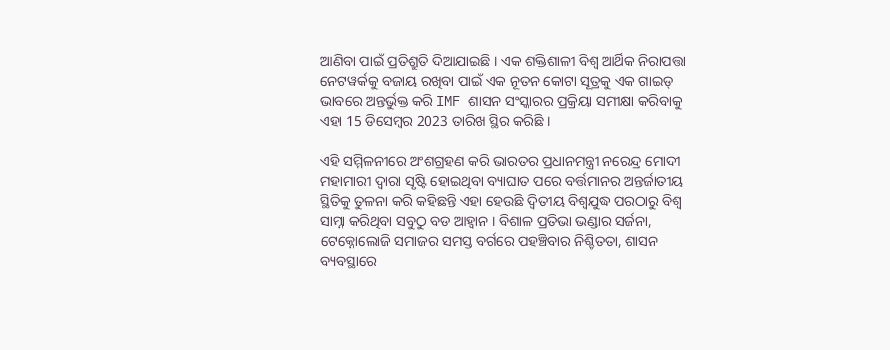ଆଣିବା ପାଇଁ ପ୍ରତିଶ୍ରୁତି ଦିଆଯାଇଛି । ଏକ ଶକ୍ତିଶାଳୀ ବିଶ୍ୱ ଆର୍ଥିକ ନିରାପତ୍ତା ନେଟୱର୍କକୁ ବଜାୟ ରଖିବା ପାଇଁ ଏକ ନୂତନ କୋଟା ସୂତ୍ରକୁ ଏକ ଗାଇଡ୍ ଭାବରେ ଅନ୍ତର୍ଭୁକ୍ତ କରି IMF ଶାସନ ସଂସ୍କାରର ପ୍ରକ୍ରିୟା ସମୀକ୍ଷା କରିବାକୁ ଏହା 15 ଡିସେମ୍ବର 2023 ତାରିଖ ସ୍ଥିର କରିଛି ।

ଏହି ସମ୍ମିଳନୀରେ ଅଂଶଗ୍ରହଣ କରି ଭାରତର ପ୍ରଧାନମନ୍ତ୍ରୀ ନରେନ୍ଦ୍ର ମୋଦୀ ମହାମାରୀ ଦ୍ବାରା ସୃଷ୍ଟି ହୋଇଥିବା ବ୍ୟାଘାତ ପରେ ବର୍ତ୍ତମାନର ଅନ୍ତର୍ଜାତୀୟ ସ୍ଥିତିକୁ ତୁଳନା କରି କହିଛନ୍ତି ଏହା ହେଉଛି ଦ୍ୱିତୀୟ ବିଶ୍ୱଯୁଦ୍ଧ ପରଠାରୁ ବିଶ୍ୱ ସାମ୍ନା କରିଥିବା ସବୁଠୁ ବଡ ଆହ୍ବାନ । ବିଶାଳ ପ୍ରତିଭା ଭଣ୍ଡାର ସର୍ଜନା, ଟେକ୍ନୋଲୋଜି ସମାଜର ସମସ୍ତ ବର୍ଗରେ ପହଞ୍ଚିବାର ନିଶ୍ଚିତତା, ଶାସନ ବ୍ୟବସ୍ଥାରେ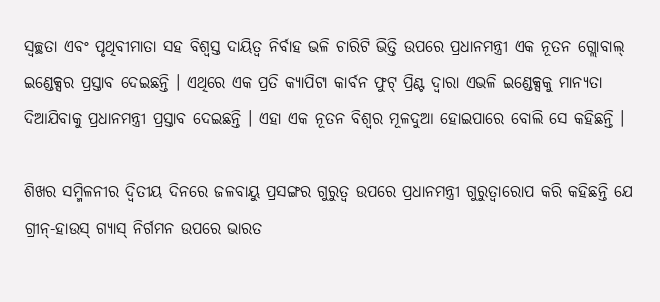ସ୍ୱଚ୍ଛତା ଏବଂ ପୃଥିବୀମାତା ସହ ବିଶ୍ବସ୍ତ ଦାୟିତ୍ବ ନିର୍ବାହ ଭଳି ଚାରିଟି ଭିତ୍ତି ଉପରେ ପ୍ରଧାନମନ୍ତ୍ରୀ ଏକ ନୂତନ ଗ୍ଲୋବାଲ୍ ଇଣ୍ଡେକ୍ସର ପ୍ରସ୍ତାବ ଦେଇଛନ୍ତି । ଏଥିରେ ଏକ ପ୍ରତି କ୍ୟାପିଟା କାର୍ବନ ଫୁଟ୍ ପ୍ରିଣ୍ଟ ଦ୍ୱାରା ଏଭଳି ଇଣ୍ଡେକ୍ସକୁ ମାନ୍ୟତା ଦିଆଯିବାକୁ ପ୍ରଧାନମନ୍ତ୍ରୀ ପ୍ରସ୍ତାବ ଦେଇଛନ୍ତି । ଏହା ଏକ ନୂତନ ବିଶ୍ବର ମୂଳଦୁଆ ହୋଇପାରେ ବୋଲି ସେ କହିଛନ୍ତି ।

ଶିଖର ସମ୍ମିଳନୀର ଦ୍ୱିତୀୟ ଦିନରେ ଜଳବାୟୁ ପ୍ରସଙ୍ଗର ଗୁରୁତ୍ୱ ଉପରେ ପ୍ରଧାନମନ୍ତ୍ରୀ ଗୁରୁତ୍ୱାରୋପ କରି କହିଛନ୍ତି ଯେ ଗ୍ରୀନ୍-ହାଉସ୍ ଗ୍ୟାସ୍ ନିର୍ଗମନ ଉପରେ ଭାରତ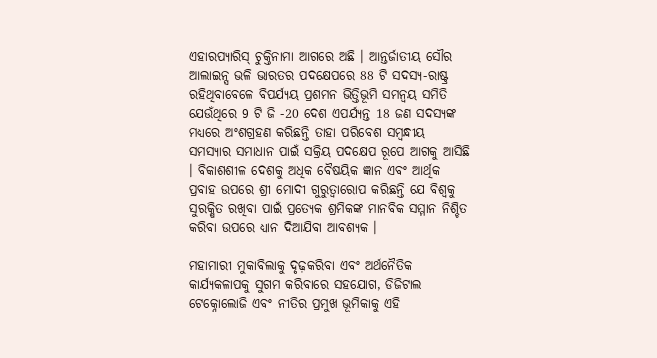ଏହାରପ୍ୟାରିସ୍ ଚୁକ୍ତିନାମା ଆଗରେ ଅଛି । ଆନ୍ତର୍ଜାତୀୟ ସୌର ଆଲାଇନ୍ସ ଭଳି ଭାରତର ପଦକ୍ଷେପରେ 88 ଟି ସଦସ୍ୟ-ରାଷ୍ଟ୍ର ରହିଥିବାବେଳେ ବିପର୍ଯ୍ୟୟ ପ୍ରଶମନ ଭିତ୍ତିଭୂମି ସମନ୍ୱୟ ସମିତି ଯେଉଁଥିରେ 9 ଟି ଜି -20 ଦେଶ ଏପର୍ଯ୍ୟନ୍ତ 18 ଜଣ ସଦସ୍ୟଙ୍କ ମଧ୍ୟରେ ଅଂଶଗ୍ରହଣ କରିଛନ୍ତି ତାହା ପରିବେଶ ସମ୍ବନ୍ଧୀୟ ସମସ୍ୟାର ସମାଧାନ ପାଇଁ ସକ୍ରିୟ ପଦକ୍ଷେପ ରୂପେ ଆଗକୁ ଆସିଛି । ବିକାଶଶୀଳ ଦେଶକୁ ଅଧିକ ବୈଷୟିକ ଜ୍ଞାନ ଏବଂ ଆର୍ଥିକ ପ୍ରବାହ ଉପରେ ଶ୍ରୀ ମୋଦୀ ଗୁରୁତ୍ୱାରୋପ କରିଛନ୍ତି ଯେ ବିଶ୍ବକୁ ସୁରକ୍ଷିତ ରଖିବା ପାଇଁ ପ୍ରତ୍ୟେକ ଶ୍ରମିକଙ୍କ ମାନବିକ ସମ୍ମାନ ନିଶ୍ଚିତ କରିବା ଉପରେ ଧ୍ୟାନ ଦିଆଯିବା ଆବଶ୍ୟକ ।

ମହାମାରୀ ମୁକାବିଲାକୁ ଦୃଢ଼କରିବା ଏବଂ ଅର୍ଥନୈତିକ କାର୍ଯ୍ୟକଳାପକୁ ସୁଗମ କରିବାରେ ସହଯୋଗ, ଡିଜିଟାଲ ଟେକ୍ନୋଲୋଜି ଏବଂ ନୀତିର ପ୍ରମୁଖ ଭୂମିକାକୁ ଏହି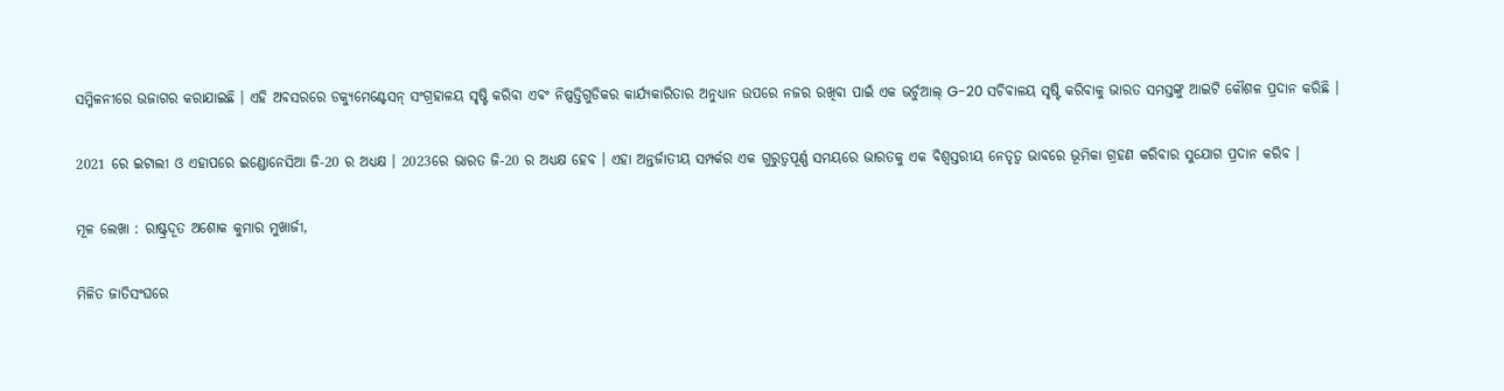ସମ୍ମିଳନୀରେ ଉଜାଗର କରାଯାଇଛି । ଏହି ଅବସରରେ ଡକ୍ୟୁମେଣ୍ଟେସନ୍ ସଂଗ୍ରହାଳୟ ସୃଷ୍ଟି କରିବା ଏବଂ ନିଷ୍ପତ୍ତିଗୁଡିକର କାର୍ଯ୍ୟକାରିତାର ଅନୁଧ୍ୟାନ ଉପରେ ନଜର ରଖିବା ପାଇଁ ଏକ ଭର୍ଚୁଆଲ୍ G-20 ସଚିବାଳୟ ସୃଷ୍ଟି କରିବାକୁ ଭାରତ ସମସ୍ତଙ୍କୁ ଆଇଟି କୌଶଳ ପ୍ରଦାନ କରିଛି ।

2021 ରେ ଇଟାଲୀ ଓ ଏହାପରେ ଇଣ୍ଡୋନେସିଆ ଜି-20 ର ଅଧ୍ୟକ୍ଷ । 2023ରେ ଭାରତ ଜି-20 ର ଅଧ୍ୟକ୍ଷ ହେବ । ଏହା ଅନ୍ତର୍ଜାତୀୟ ସମ୍ପର୍କର ଏକ ଗୁରୁତ୍ୱପୂର୍ଣ୍ଣ ସମୟରେ ଭାରତକୁ ଏକ ବିଶ୍ୱସ୍ତରୀୟ ନେତୃତ୍ୱ ଭାବରେ ଭୂମିକା ଗ୍ରହଣ କରିବାର ସୁଯୋଗ ପ୍ରଦାନ କରିବ ।

ମୂଳ ଲେଖା : ରାଷ୍ଟ୍ରଦୂତ ଅଶୋକ କୁମାର ମୁଖାର୍ଜୀ,

ମିଳିତ ଜାତିସଂଘରେ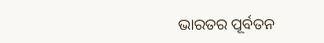ଭାରତର ପୂର୍ବତନ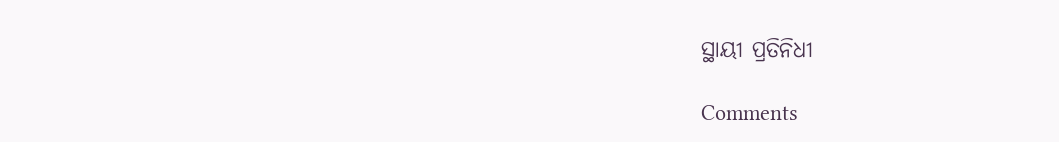ସ୍ଥାୟୀ ପ୍ରତିନିଧୀ

Comments